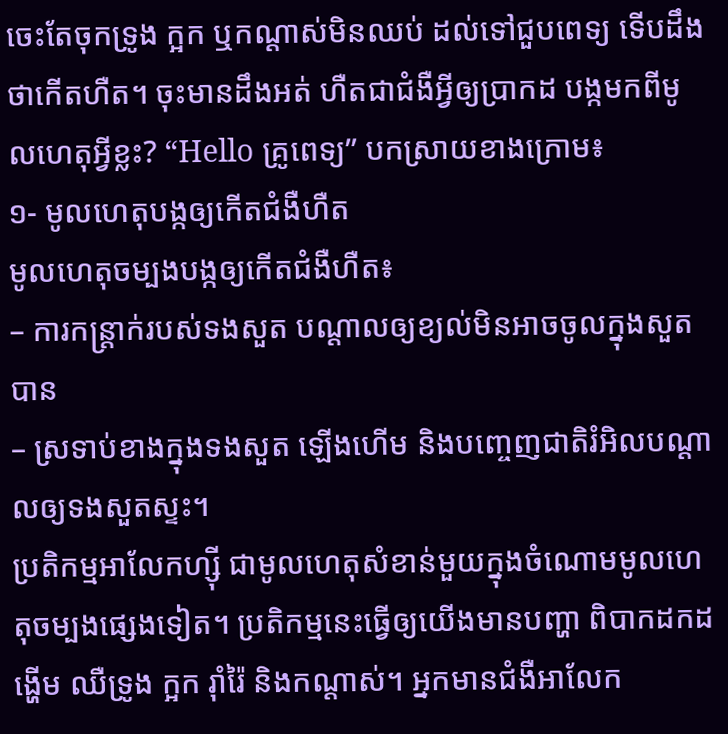ចេះតែចុកទ្រូង ក្អក ឬកណ្ដាស់មិនឈប់ ដល់ទៅជួបពេទ្យ ទើបដឹងថាកើតហឺត។ ចុះមានដឹងអត់ ហឺតជាជំងឺអ្វីឲ្យប្រាកដ បង្កមកពីមូលហេតុអ្វីខ្លះ? “Hello គ្រូពេទ្យ” បកស្រាយខាងក្រោម៖
១- មូលហេតុបង្កឲ្យកើតជំងឺហឺត
មូលហេតុចម្បងបង្កឲ្យកើតជំងឺហឺត៖
– ការកន្ត្រាក់របស់ទងសួត បណ្ដាលឲ្យខ្យល់មិនអាចចូលក្នុងសួតបាន
– ស្រទាប់ខាងក្នុងទងសួត ឡើងហើម និងបញ្ចេញជាតិរំអិលបណ្ដាលឲ្យទងសួតស្ទះ។
ប្រតិកម្មអាលែកហ្ស៊ី ជាមូលហេតុសំខាន់មួយក្នុងចំណោមមូលហេតុចម្បងផ្សេងទៀត។ ប្រតិកម្មនេះធ្វើឲ្យយើងមានបញ្ហា ពិបាកដកដង្ហើម ឈឺទ្រូង ក្អក រ៉ាំរ៉ៃ និងកណ្ដាស់។ អ្នកមានជំងឺអាលែក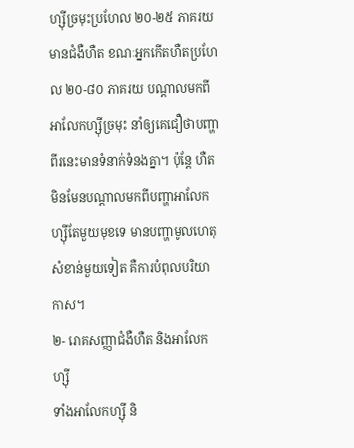ហ្ស៊ីច្រមុះប្រហែល ២០-២៥ ភាគរយ មានជំងឺហឺត ខណៈអ្នកកើតហឺតប្រហែល ២០-៨០ ភាគរយ បណ្ដាលមកពីអាលែកហ្ស៊ីច្រមុះ នាំឲ្យគេជឿថាបញ្ហាពីរនេះមានទំនាក់ទំនងគ្នា។ ប៉ុន្តែ ហឺត មិនមែនបណ្ដាលមកពីបញ្ហាអាលែកហ្ស៊ីតែមួយមុខទេ មានបញ្ហាមូលហេតុសំខាន់មួយទៀត គឺការបំពុលបរិយាកាស។
២- រោគសញ្ញាជំងឺហឺត និងអាលែកហ្ស៊ី
ទាំងអាលែកហ្ស៊ី និ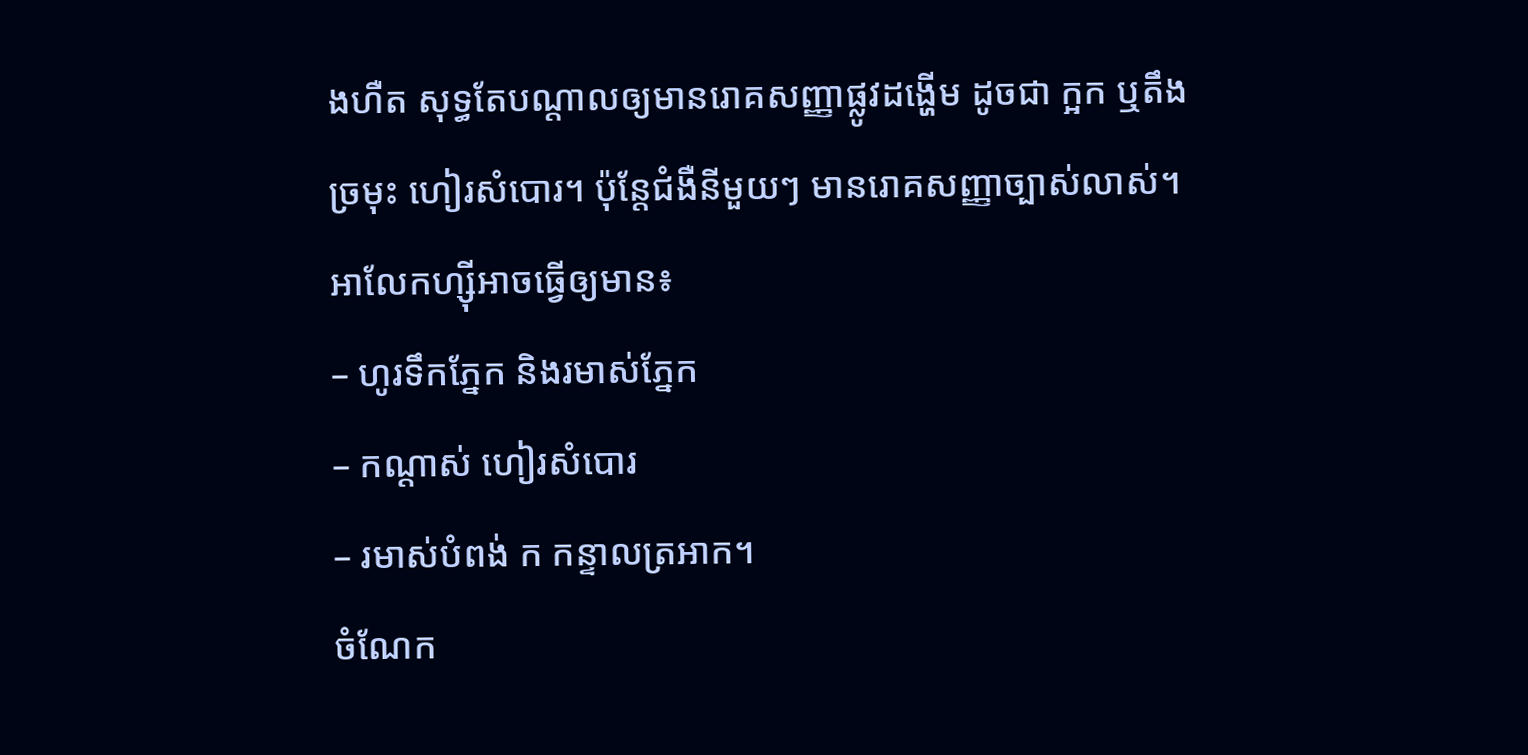ងហឺត សុទ្ធតែបណ្ដាលឲ្យមានរោគសញ្ញាផ្លូវដង្ហើម ដូចជា ក្អក ឬតឹងច្រមុះ ហៀរសំបោរ។ ប៉ុន្តែជំងឺនីមួយៗ មានរោគសញ្ញាច្បាស់លាស់។
អាលែកហ្ស៊ីអាចធ្វើឲ្យមាន៖
– ហូរទឹកភ្នែក និងរមាស់ភ្នែក
– កណ្ដាស់ ហៀរសំបោរ
– រមាស់បំពង់ ក កន្ទាលត្រអាក។
ចំណែក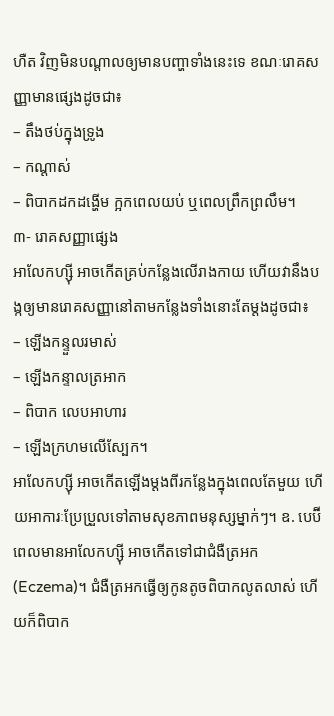ហឺត វិញមិនបណ្ដាលឲ្យមានបញ្ហាទាំងនេះទេ ខណៈរោគសញ្ញាមានផ្សេងដូចជា៖
– តឹងថប់ក្នុងទ្រូង
– កណ្ដាស់
– ពិបាកដកដង្ហើម ក្អកពេលយប់ ឬពេលព្រឹកព្រលឹម។
៣- រោគសញ្ញាផ្សេង
អាលែកហ្ស៊ី អាចកើតគ្រប់កន្លែងលើរាងកាយ ហើយវានឹងបង្កឲ្យមានរោគសញ្ញានៅតាមកន្លែងទាំងនោះតែម្តងដូចជា៖
– ឡើងកន្ទួលរមាស់
– ឡើងកន្ទាលត្រអាក
– ពិបាក លេបអាហារ
– ឡើងក្រហមលើស្បែក។
អាលែកហ្ស៊ី អាចកើតឡើងម្តងពីរកន្លែងក្នុងពេលតែមួយ ហើយអាការៈប្រែប្រួលទៅតាមសុខភាពមនុស្សម្នាក់ៗ។ ឧ. បេប៊ីពេលមានអាលែកហ្ស៊ី អាចកើតទៅជាជំងឺត្រអក (Eczema)។ ជំងឺត្រអកធ្វើឲ្យកូនតូចពិបាកលូតលាស់ ហើយក៏ពិបាក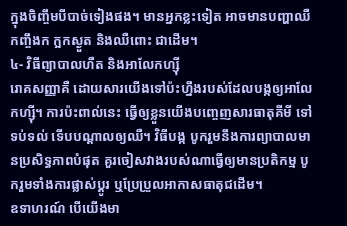ក្នុងចិញ្ចឹមបីបាច់ទៀងផង។ មានអ្នកខ្លះទៀត អាចមានបញ្ហាឈឺកញ្ចឹងក ក្អកស្ងួត និងឈឺពោះ ជាដើម។
៤- វិធីព្យាបាលហឺត និងអាលែកហ្ស៊ី
រោគសញ្ញាគឺ ដោយសារយើងទៅប៉ះហ្នឹងរបស់ដែលបង្កឲ្យអាលែកហ្ស៊ី។ ការប៉ះពាល់នេះ ធ្វើឲ្យខ្លួនយើងបញ្ចេញសារធាតុគីមី ទៅទប់ទល់ ទើបបណ្ដាលឲ្យឈឺ។ វិធីបង្ក បូករួមនឹងការព្យាបាលមានប្រសិទ្ធភាពបំផុត គួរចៀសវាងរបស់ណាធ្វើឲ្យមានប្រតិកម្ម បូករួមទាំងការផ្លាស់ប្ដូរ ឬប្រែប្រួលអាកាសធាតុជដើម។
ឧទាហរណ៍ បើយើងមា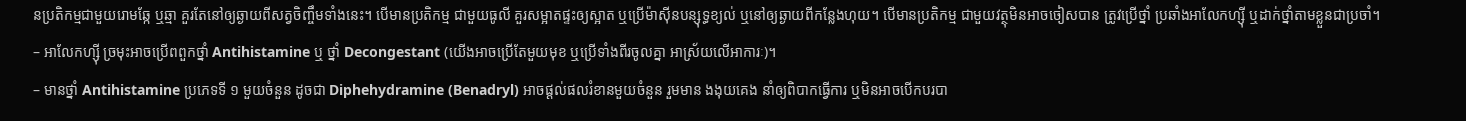នប្រតិកម្មជាមួយរោមឆ្កែ ឬឆ្មា គួរតែនៅឲ្យឆ្ងាយពីសត្វចិញ្ចឹមទាំងនេះ។ បើមានប្រតិកម្ម ជាមួយធូលី គួរសម្អាតផ្ទះឲ្យស្អាត ឬប្រើម៉ាស៊ីនបន្សុទ្ធខ្យល់ ឬនៅឲ្យឆ្ងាយពីកន្លែងហុយ។ បើមានប្រតិកម្ម ជាមួយវត្ថុមិនអាចចៀសបាន ត្រូវប្រើថ្នាំ ប្រឆាំងអាលែកហ្ស៊ី ឬដាក់ថ្នាំតាមខ្លួនជាប្រចាំ។
– អាលែកហ្ស៊ី ច្រមុះអាចប្រើពពួកថ្នាំ Antihistamine ឬ ថ្នាំ Decongestant (យើងអាចប្រើតែមួយមុខ ឬប្រើទាំងពីរចូលគ្នា អាស្រ័យលើអាការៈ)។
– មានថ្នាំ Antihistamine ប្រភេទទី ១ មួយចំនួន ដូចជា Diphehydramine (Benadryl) អាចផ្ដល់ផលរំខានមួយចំនួន រួមមាន ងងុយគេង នាំឲ្យពិបាកធ្វើការ ឬមិនអាចបើកបរបា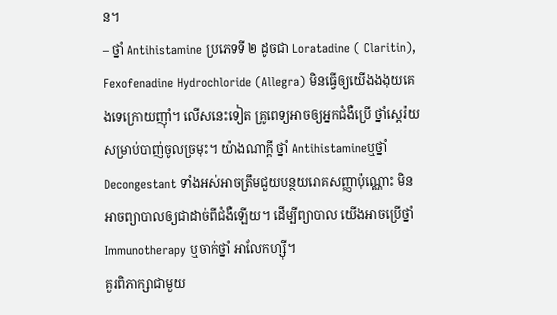ន។
– ថ្នាំ Antihistamine ប្រភេទទី ២ ដូចជា Loratadine ( Claritin), Fexofenadine Hydrochloride (Allegra) មិនធ្វើឲ្យយើងងងុយគេងទេក្រោយញ៉ាំ។ លើសនេះទៀត គ្រូពេទ្យអាចឲ្យអ្នកជំងឺប្រើ ថ្នាំស្តេរ៉យ សម្រាប់បាញ់ចូលច្រមុះ។ យ៉ាងណាក្តី ថ្នាំ Antihistamineឬថ្នាំ Decongestant ទាំងអស់អាចត្រឹមជួយបន្ថយរោគសញ្ញាប៉ុណ្ណោះ មិនអាចព្យាបាលឲ្យជាដាច់ពីជំងឺឡើយ។ ដើម្បីព្យាបាល យើងអាចប្រើថ្នាំ Immunotherapy ឬចាក់ថ្នាំ អាលែកហ្ស៊ី។
គួរពិភាក្សាជាមួយ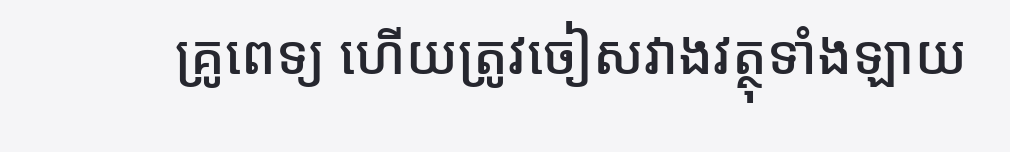គ្រូពេទ្យ ហើយត្រូវចៀសវាងវត្ថុទាំងឡាយ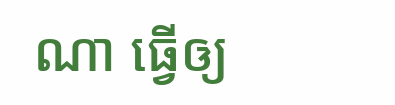ណា ធ្វើឲ្យ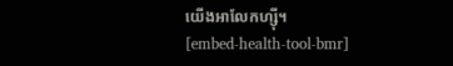យើងអាលែកហ្ស៊ី។
[embed-health-tool-bmr]